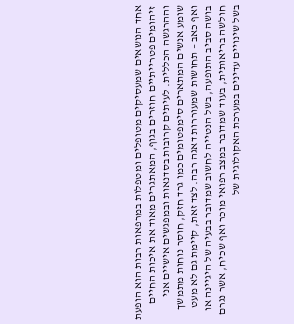אחד הנושאים שמעסיקים מטופלים ומטפלות במרפאות רבות הוא הופעת זיהומים פטרייתיים חוזרים בגוף, המאתגרים מאוד את איכות החיים וההרגשה הכללית. לעיתים קרובות בסדנאות ובמפגשים אישיים אני שומע אנשים המתארים סימפטומים כמו גרד חזק, חוסר נוחות מתמשך ואף כאב – תחושות שמעוררות דאגה רבה. לצד זאת, קיימת גם לא מעט בושה סביב התופעה, בשל הנטייה לחשוב שמדובר בבעיה של היגיינה או חולשה בריאותית, בעוד שמדובר במצב רפואי מוכר ואף שכיח, אשר נגרם בשל שינויים עדינים במערכת האקולוגית של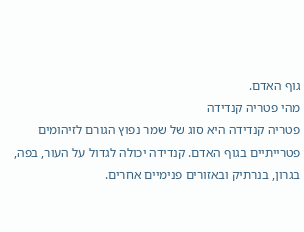גוף האדם.
מהי פטריה קנדידה
פטריה קנדידה היא סוג של שמר נפוץ הגורם לזיהומים פטרייתיים בגוף האדם. קנדידה יכולה לגדול על העור, בפה, בגרון, בנרתיק ובאזורים פנימיים אחרים.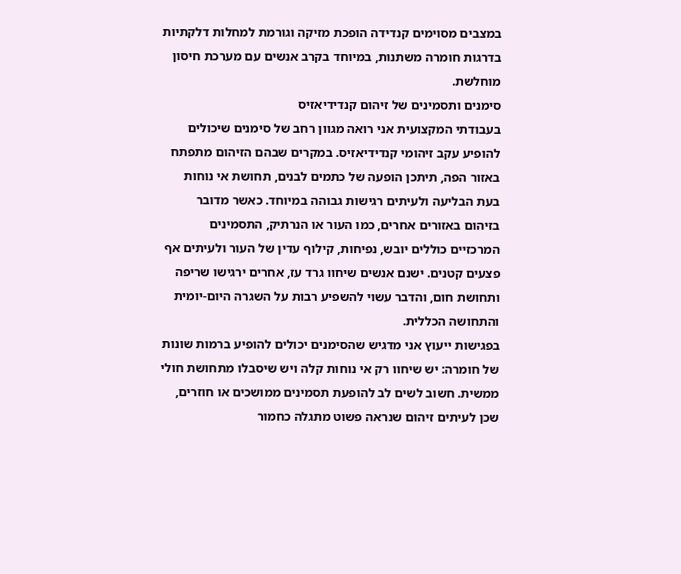במצבים מסוימים קנדידה הופכת מזיקה וגורמת למחלות דלקתיות בדרגות חומרה משתנות, במיוחד בקרב אנשים עם מערכת חיסון מוחלשת.
סימנים ותסמינים של זיהום קנדידיאזיס
בעבודתי המקצועית אני רואה מגוון רחב של סימנים שיכולים להופיע עקב זיהומי קנדידיאזיס. במקרים שבהם הזיהום מתפתח באזור הפה, תיתכן הופעה של כתמים לבנים, תחושת אי נוחות בעת הבליעה ולעיתים רגישות גבוהה במיוחד. כאשר מדובר בזיהום באזורים אחרים, כמו העור או הנרתיק, התסמינים המרכזיים כוללים יובש, נפיחות, קילוף עדין של העור ולעיתים אף פצעים קטנים. ישנם אנשים שיחוו גרד עז, אחרים ירגישו שריפה ותחושת חום, והדבר עשוי להשפיע רבות על השגרה היום-יומית והתחושה הכללית.
בפגישות ייעוץ אני מדגיש שהסימנים יכולים להופיע ברמות שונות של חומרה: יש שיחוו רק אי נוחות קלה ויש שיסבלו מתחושת חולי ממשית. חשוב לשים לב להופעת תסמינים ממושכים או חוזרים, שכן לעיתים זיהום שנראה פשוט מתגלה כחמור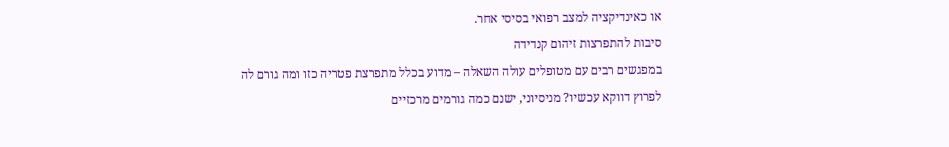או כאינדיקציה למצב רפואי בסיסי אחר.
סיבות להתפרצות זיהום קנדידה
במפגשים רבים עם מטופלים עולה השאלה – מדוע בכלל מתפרצת פטריה כזו ומה גורם לה לפרוץ דווקא עכשיו? מניסיוני, ישנם כמה גורמים מרכזיים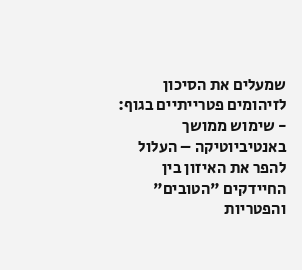שמעלים את הסיכון לזיהומים פטרייתיים בגוף:
- שימוש ממושך באנטיביוטיקה – העלול להפר את האיזון בין החיידקים "הטובים" והפטריות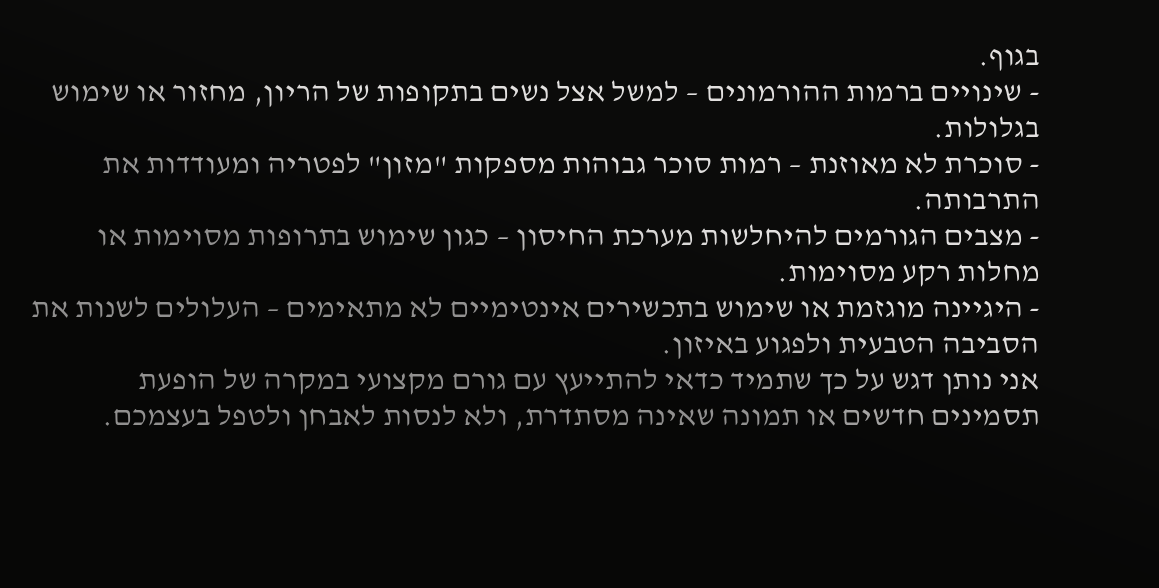בגוף.
- שינויים ברמות ההורמונים – למשל אצל נשים בתקופות של הריון, מחזור או שימוש בגלולות.
- סוכרת לא מאוזנת – רמות סוכר גבוהות מספקות "מזון" לפטריה ומעודדות את התרבותה.
- מצבים הגורמים להיחלשות מערכת החיסון – כגון שימוש בתרופות מסוימות או מחלות רקע מסוימות.
- היגיינה מוגזמת או שימוש בתכשירים אינטימיים לא מתאימים – העלולים לשנות את הסביבה הטבעית ולפגוע באיזון.
אני נותן דגש על כך שתמיד כדאי להתייעץ עם גורם מקצועי במקרה של הופעת תסמינים חדשים או תמונה שאינה מסתדרת, ולא לנסות לאבחן ולטפל בעצמכם.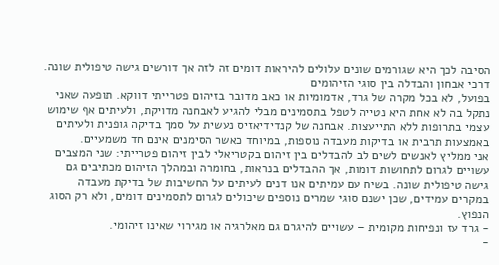הסיבה לכך היא שגורמים שונים עלולים להיראות דומים זה לזה אך דורשים גישה טיפולית שונה.
דרכי אבחון והבדלה בין סוגי הזיהומים
בפועל, לא בכל מקרה של גרד, אדמומיות או כאב מדובר בזיהום פטרייתי דווקא. תופעה שאני נתקל בה לא אחת היא נטייה לטפל בתסמינים מבלי להגיע לאבחנה מדויקת, ולעיתים אף שימוש עצמי בתרופות ללא התייעצות. אבחנה של קנדידיאזיס נעשית על סמך בדיקה גופנית ולעיתים באמצעות תרבית או בדיקות מעבדה נוספות, במיוחד כאשר הסימנים אינם חד משמעיים.
אני ממליץ לאנשים לשים לב להבדלים בין זיהום בקטריאלי לבין זיהום פטרייתי: שני המצבים עשויים לגרום לתחושות דומות, אך ההבדלים בנראות, בחומרה ובמהלך הזיהום מכתיבים גם גישה טיפולית שונה. בשיח עם עמיתים אנו דנים לעיתים על החשיבות של בדיקת מעבדה במקרים עמידים, שכן ישנם סוגי שמרים נוספים שיכולים לגרום לתסמינים דומים, ולא רק הסוג הנפוץ.
- גרד עז ונפיחות מקומית – עשויים להיגרם גם מאלרגיה או מגירוי שאינו זיהומי.
-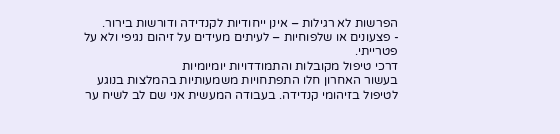הפרשות לא רגילות – אינן ייחודיות לקנדידה ודורשות בירור.
- פצעונים או שלפוחיות – לעיתים מעידים על זיהום נגיפי ולא על פטרייתי.
דרכי טיפול מקובלות והתמודדויות יומיומיות
בעשור האחרון חלו התפתחויות משמעותיות בהמלצות בנוגע לטיפול בזיהומי קנדידה. בעבודה המעשית אני שם לב לשיח ער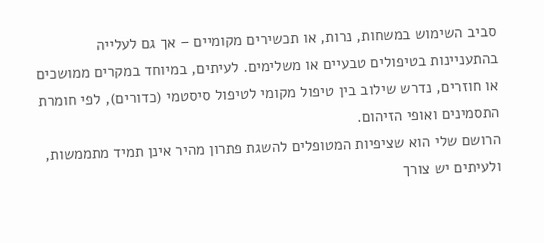סביב השימוש במשחות, נרות, או תכשירים מקומיים – אך גם לעלייה בהתעניינות בטיפולים טבעיים או משלימים. לעיתים, במיוחד במקרים ממושכים או חוזרים, נדרש שילוב בין טיפול מקומי לטיפול סיסטמי (כדורים), לפי חומרת התסמינים ואופי הזיהום.
הרושם שלי הוא שציפיות המטופלים להשגת פתרון מהיר אינן תמיד מתממשות, ולעיתים יש צורך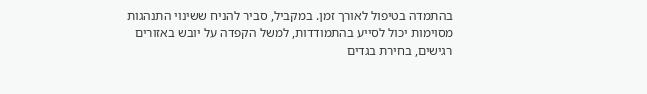בהתמדה בטיפול לאורך זמן. במקביל, סביר להניח ששינוי התנהגות מסוימות יכול לסייע בהתמודדות, למשל הקפדה על יובש באזורים רגישים, בחירת בגדים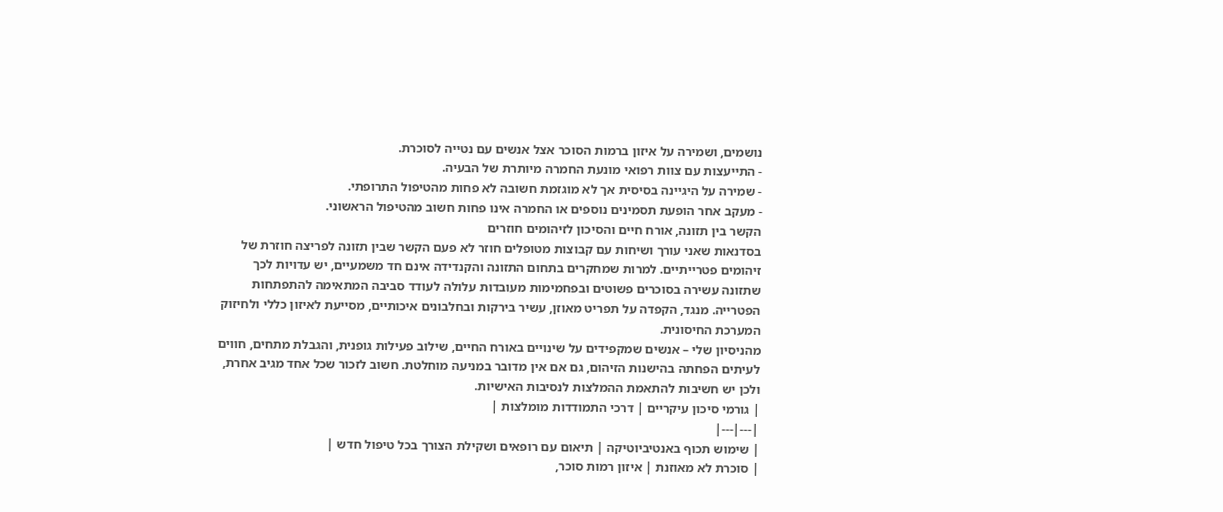נושמים, ושמירה על איזון ברמות הסוכר אצל אנשים עם נטייה לסוכרת.
- התייעצות עם צוות רפואי מונעת החמרה מיותרת של הבעיה.
- שמירה על היגיינה בסיסית אך לא מוגזמת חשובה לא פחות מהטיפול התרופתי.
- מעקב אחר הופעת תסמינים נוספים או החמרה אינו פחות חשוב מהטיפול הראשוני.
הקשר בין תזונה, אורח חיים והסיכון לזיהומים חוזרים
בסדנאות שאני עורך ושיחות עם קבוצות מטופלים חוזר לא פעם הקשר שבין תזונה לפריצה חוזרת של זיהומים פטרייתיים. למרות שמחקרים בתחום התזונה והקנדידה אינם חד משמעיים, יש עדויות לכך שתזונה עשירה בסוכרים פשוטים ובפחמימות מעובדות עלולה לעודד סביבה המתאימה להתפתחות הפטרייה. מנגד, הקפדה על תפריט מאוזן, עשיר בירקות ובחלבונים איכותיים, מסייעת לאיזון כללי ולחיזוק המערכת החיסונית.
מהניסיון שלי – אנשים שמקפידים על שינויים באורח החיים, שילוב פעילות גופנית, והגבלת מתחים, חווים לעיתים הפחתה בהישנות הזיהום, גם אם אין מדובר במניעה מוחלטת. חשוב לזכור שכל אחד מגיב אחרת, ולכן יש חשיבות להתאמת ההמלצות לנסיבות האישיות.
| גורמי סיכון עיקריים | דרכי התמודדות מומלצות |
|---|---|
| שימוש תכוף באנטיביוטיקה | תיאום עם רופאים ושקילת הצורך בכל טיפול חדש |
| סוכרת לא מאוזנת | איזון רמות סוכר,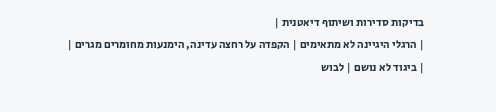בדיקות סדירות ושיתוף דיאטנית |
| הרגלי היגיינה לא מתאימים | הקפדה על רחצה עדינה, הימנעות מחומרים מגרים |
| ביגוד לא נושם | לבוש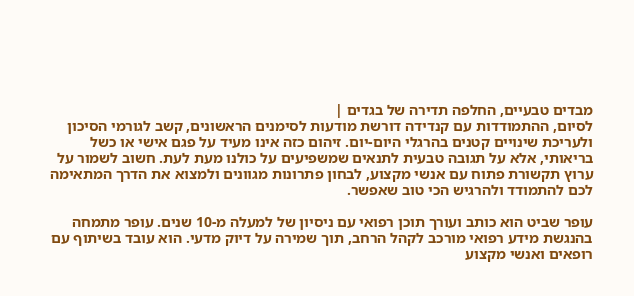מבדים טבעיים, החלפה תדירה של בגדים |
לסיום, ההתמודדות עם קנדידה דורשת מודעות לסימנים הראשונים, קשב לגורמי הסיכון ולעריכת שינויים קטנים בהרגלי היום-יום. זיהום כזה אינו מעיד על פגם אישי או כשל בריאותי, אלא על תגובה טבעית לתנאים שמשפיעים על כולנו מעת לעת. חשוב לשמור על ערוץ תקשורת פתוח עם אנשי מקצוע, לבחון פתרונות מגוונים ולמצוא את הדרך המתאימה לכם להתמודד ולהרגיש הכי טוב שאפשר.

עופר שביט הוא כותב ועורך תוכן רפואי עם ניסיון של למעלה מ-10 שנים. עופר מתמחה בהנגשת מידע רפואי מורכב לקהל הרחב, תוך שמירה על דיוק מדעי. הוא עובד בשיתוף עם רופאים ואנשי מקצוע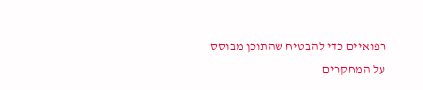רפואיים כדי להבטיח שהתוכן מבוסס על המחקרים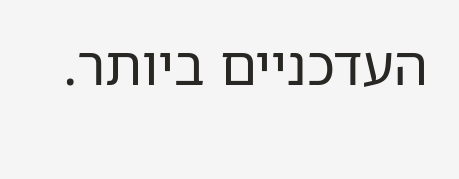העדכניים ביותר.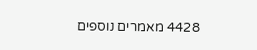4428 מאמרים נוספים